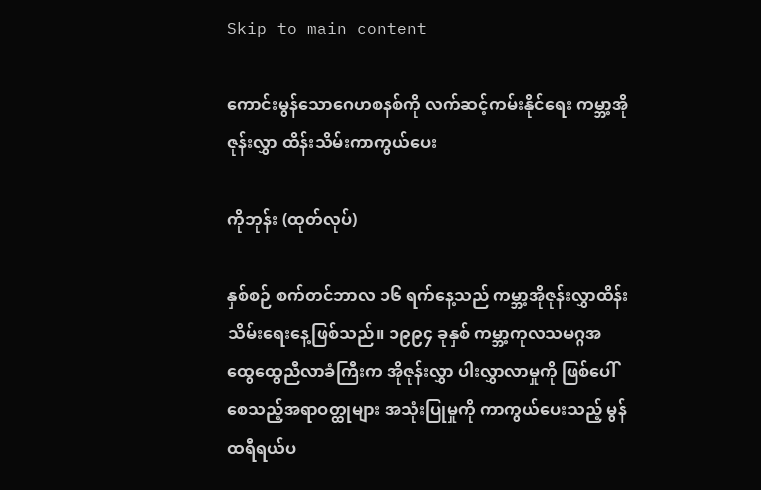Skip to main content

ကောင်းမွန်သောဂေဟစနစ်ကို လက်ဆင့်ကမ်းနိုင်ရေး ကမ္ဘာ့အိုဇုန်းလွှာ ထိန်းသိမ်းကာကွယ်ပေး

ကိုဘုန်း (ထုတ်လုပ်)

နှစ်စဉ် စက်တင်ဘာလ ၁၆ ရက်နေ့သည် ကမ္ဘာ့အိုဇုန်းလွှာထိန်းသိမ်းရေးနေ့ဖြစ်သည်။ ၁၉၉၄ ခုနှစ် ကမ္ဘာ့ကုလသမဂ္ဂအထွေထွေညီလာခံကြီးက အိုဇုန်းလွှာ ပါးလွှာလာမှုကို ဖြစ်ပေါ်စေသည့်အရာဝတ္ထုများ အသုံးပြုမှုကို ကာကွယ်ပေးသည့် မွန်ထရီရယ်ပ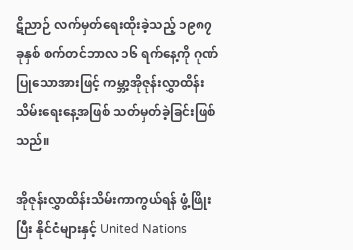ဋိညာဉ် လက်မှတ်ရေးထိုးခဲ့သည့် ၁၉၈၇ ခုနှစ် စက်တင်ဘာလ ၁၆ ရက်နေ့ကို ဂုဏ်ပြုသောအားဖြင့် ကမ္ဘာ့အိုဇုန်းလွှာထိန်းသိမ်းရေးနေ့အဖြစ် သတ်မှတ်ခဲ့ခြင်းဖြစ်သည်။

အိုဇုန်းလွှာထိန်းသိမ်းကာကွယ်ရန် ဖွံ့ဖြိုးပြီး နိုင်ငံများနှင့် United Nations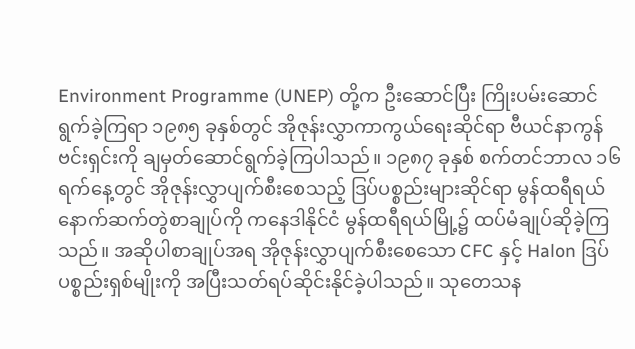Environment Programme (UNEP) တို့က ဦးဆောင်ပြီး ကြိုးပမ်းဆောင်ရွက်ခဲ့ကြရာ ၁၉၈၅ ခုနှစ်တွင် အိုဇုန်းလွှာကာကွယ်ရေးဆိုင်ရာ ဗီယင်နာကွန်ဗင်းရှင်းကို ချမှတ်ဆောင်ရွက်ခဲ့ကြပါသည်။ ၁၉၈၇ ခုနှစ် စက်တင်ဘာလ ၁၆ ရက်နေ့တွင် အိုဇုန်းလွှာပျက်စီးစေသည့် ဒြပ်ပစ္စည်းများဆိုင်ရာ မွန်ထရီရယ် နောက်ဆက်တွဲစာချုပ်ကို ကနေဒါနိုင်ငံ မွန်ထရီရယ်မြို့၌ ထပ်မံချုပ်ဆိုခဲ့ကြသည်။ အဆိုပါစာချုပ်အရ အိုဇုန်းလွှာပျက်စီးစေသော CFC နှင့် Halon ဒြပ်ပစ္စည်းရှစ်မျိုးကို အပြီးသတ်ရပ်ဆိုင်းနိုင်ခဲ့ပါသည်။ သုတေသန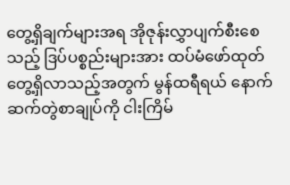တွေ့ရှိချက်များအရ အိုဇုန်းလွှာပျက်စီးစေသည့် ဒြပ်ပစ္စည်းများအား ထပ်မံဖော်ထုတ်တွေ့ရှိလာသည့်အတွက် မွန်ထရီရယ် နောက်ဆက်တွဲစာချုပ်ကို ငါးကြိမ်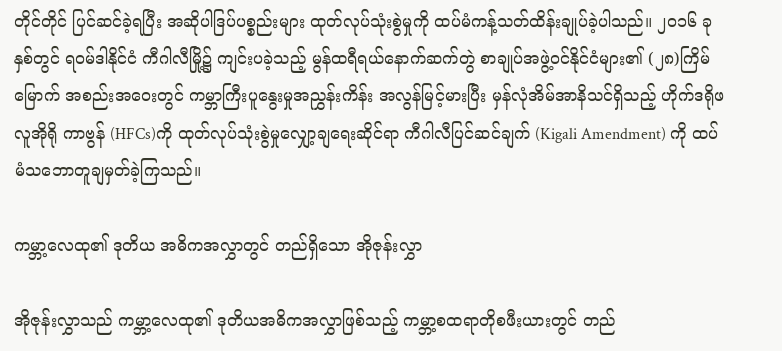တိုင်တိုင် ပြင်ဆင်ခဲ့ရပြီး အဆိုပါဒြပ်ပစ္စည်းများ ထုတ်လုပ်သုံးစွဲမှုကို ထပ်မံကန့်သတ်ထိန်းချုပ်ခဲ့ပါသည်။ ၂၀၁၆ ခုနှစ်တွင် ရဝမ်ဒါနိုင်ငံ ကီဂါလီမြို့၌ ကျင်းပခဲ့သည့် မွန်ထရီရယ်နောက်ဆက်တွဲ စာချုပ်အဖွဲ့ဝင်နိုင်ငံများ၏ (၂၈)ကြိမ်မြောက် အစည်းအဝေးတွင် ကမ္ဘာကြီးပူနွေးမှုအညွှန်းကိန်း အလွန်မြင့်မားပြီး မှန်လုံအိမ်အာနိသင်ရှိသည့် ဟိုက်ဒရိုဖလူအိုရို ကာဗွန် (HFCs)ကို ထုတ်လုပ်သုံးစွဲမှုလျှော့ချရေးဆိုင်ရာ ကီဂါလီပြင်ဆင်ချက် (Kigali Amendment) ကို ထပ်မံသဘောတူချမှတ်ခဲ့ကြသည်။

ကမ္ဘာ့လေထု၏ ဒုတိယ အဓိကအလွှာတွင် တည်ရှိသော အိုဇုန်းလွှာ

အိုဇုန်းလွှာသည် ကမ္ဘာ့လေထု၏ ဒုတိယအဓိကအလွှာဖြစ်သည့် ကမ္ဘာ့စထရာတိုစဖီးယားတွင် တည်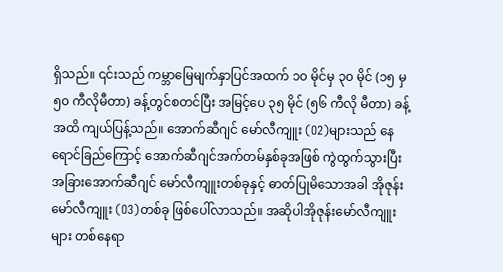ရှိသည်။ ၎င်းသည် ကမ္ဘာမြေမျက်နှာပြင်အထက် ၁၀ မိုင်မှ ၃၀ မိုင် (၁၅ မှ ၅၀ ကီလိုမီတာ) ခန့်တွင်စတင်ပြီး အမြင့်ပေ ၃၅ မိုင် (၅၆ ကီလို မီတာ) ခန့်အထိ ကျယ်ပြန့်သည်။ အောက်ဆီဂျင် မော်လီကျူး (O2)များသည် နေရောင်ခြည်ကြောင့် အောက်ဆီဂျင်အက်တမ်နှစ်ခုအဖြစ် ကွဲထွက်သွားပြီး အခြားအောက်ဆီဂျင် မော်လီကျူးတစ်ခုနှင့် ဓာတ်ပြုမိသောအခါ အိုဇုန်းမော်လီကျူး (O3)တစ်ခု ဖြစ်ပေါ်လာသည်။ အဆိုပါအိုဇုန်းမော်လီကျူးများ တစ်နေရာ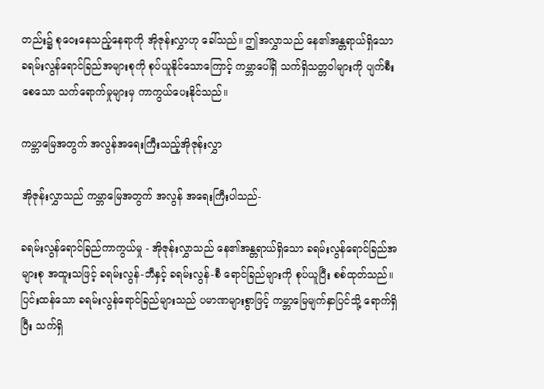တည်း၌ စုဝေးနေသည့်နေရာကို အိုဇုန်းလွှာဟု ခေါ်သည်။ ဤအလွှာသည် နေ၏အန္တရာယ်ရှိသော ခရမ်းလွန်ရောင်ခြည်အများစုကို စုပ်ယူနိုင်သောကြောင့် ကမ္ဘာပေါ်ရှိ သက်ရှိသတ္တဝါများကို ပျက်စီးစေသော သက်ရောက်မှုများမှ ကာကွယ်ပေးနိုင်သည်။

ကမ္ဘာမြေအတွက် အလွန်အရေးကြီးသည့်အိုဇုန်းလွှာ

အိုဇုန်းလွှာသည် ကမ္ဘာမြေအတွက် အလွန် အရေးကြီးပါသည်-

ခရမ်းလွန်ရောင်ခြည်ကာကွယ်မှု - အိုဇုန်းလွှာသည် နေ၏အန္တရာယ်ရှိသော ခရမ်းလွန်ရောင်ခြည်အများစု အထူးသဖြင့် ခရမ်းလွန်-ဘီနှင့် ခရမ်းလွန်-စီ ရောင်ခြည်များကို စုပ်ယူပြီး စစ်ထုတ်သည်။ ပြင်းထန်သော ခရမ်းလွန်ရောင်ခြည်များသည် ပမာဏများစွာဖြင့် ကမ္ဘာမြေမျက်နှာပြင်သို့ ရောက်ရှိပြီး သက်ရှိ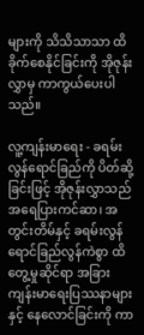များကို သိသိသာသာ ထိခိုက်စေနိုင်ခြင်းကို အိုဇုန်းလွှာမှ ကာကွယ်ပေးပါသည်။

လူ့ကျန်းမာရေး - ခရမ်းလွန်ရောင်ခြည်ကို ပိတ်ဆို့ခြင်းဖြင့် အိုဇုန်းလွှာသည် အရေပြားကင်ဆာ၊ အတွင်းတိမ်နှင့် ခရမ်းလွန်ရောင်ခြည်လွန်ကဲစွာ ထိတွေ့မှုဆိုင်ရာ အခြားကျန်းမာရေးပြဿနာများနှင့် နေလောင်ခြင်းကို ကာ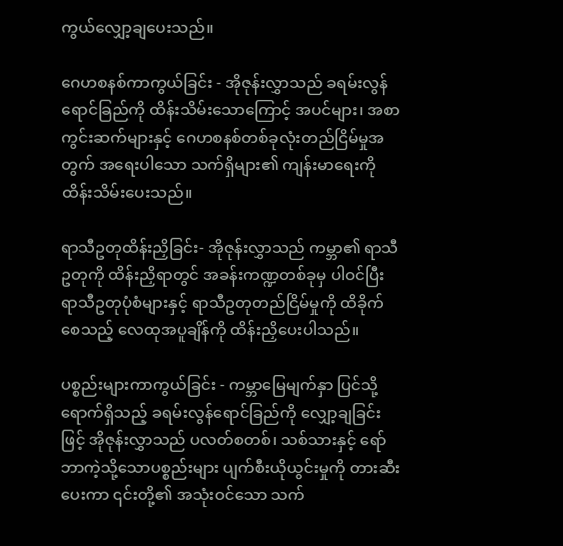ကွယ်လျှော့ချပေးသည်။

ဂေဟစနစ်ကာကွယ်ခြင်း - အိုဇုန်းလွှာသည် ခရမ်းလွန်ရောင်ခြည်ကို ထိန်းသိမ်းသောကြောင့် အပင်များ၊ အစာကွင်းဆက်များနှင့် ဂေဟစနစ်တစ်ခုလုံးတည်ငြိမ်မှုအတွက် အရေးပါသော သက်ရှိများ၏ ကျန်းမာရေးကို ထိန်းသိမ်းပေးသည်။

ရာသီဥတုထိန်းညှိခြင်း- အိုဇုန်းလွှာသည် ကမ္ဘာ၏ ရာသီဥတုကို ထိန်းညှိရာတွင် အခန်းကဏ္ဍတစ်ခုမှ ပါဝင်ပြီး ရာသီဥတုပုံစံများနှင့် ရာသီဥတုတည်ငြိမ်မှုကို ထိခိုက်စေသည့် လေထုအပူချိန်ကို ထိန်းညှိပေးပါသည်။

ပစ္စည်းများကာကွယ်ခြင်း - ကမ္ဘာမြေမျက်နှာ ပြင်သို့ရောက်ရှိသည့် ခရမ်းလွန်ရောင်ခြည်ကို လျှော့ချခြင်းဖြင့် အိုဇုန်းလွှာသည် ပလတ်စတစ်၊ သစ်သားနှင့် ရော်ဘာကဲ့သို့သောပစ္စည်းများ ပျက်စီးယိုယွင်းမှုကို တားဆီးပေးကာ ၎င်းတို့၏ အသုံးဝင်သော သက်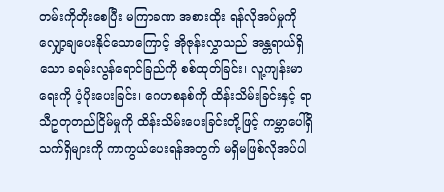တမ်းကိုတိုးစေပြီး မကြာခဏ အစားထိုး ရန်လိုအပ်မှုကို လျှော့ချပေးနိုင်သောကြောင့် အိုဇုန်းလွှာသည် အန္တရာယ်ရှိသော ခရမ်းလွန်ရောင်ခြည်ကို စစ်ထုတ်ခြင်း၊ လူ့ကျန်းမာရေးကို ပံ့ပိုးပေးခြင်း၊ ဂေဟစနစ်ကို ထိန်းသိမ်းခြင်းနှင့် ရာသီဥတုတည်ငြိမ်မှုကို ထိန်းသိမ်းပေးခြင်းတို့ဖြင့် ကမ္ဘာပေါ်ရှိသက်ရှိများကို ကာကွယ်ပေးရန်အတွက် မရှိမဖြစ်လိုအပ်ပါ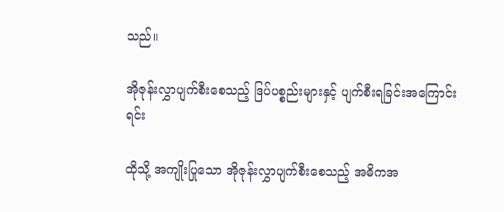သည်။

အိုဇုန်းလွှာပျက်စီးစေသည့် ဒြပ်ပစ္စည်းများနှင့် ပျက်စီးရခြင်းအကြောင်းရင်း

ထိုသို့ အကျိုးပြုသော အိုဇုန်းလွှာပျက်စီးစေသည့် အဓိကအ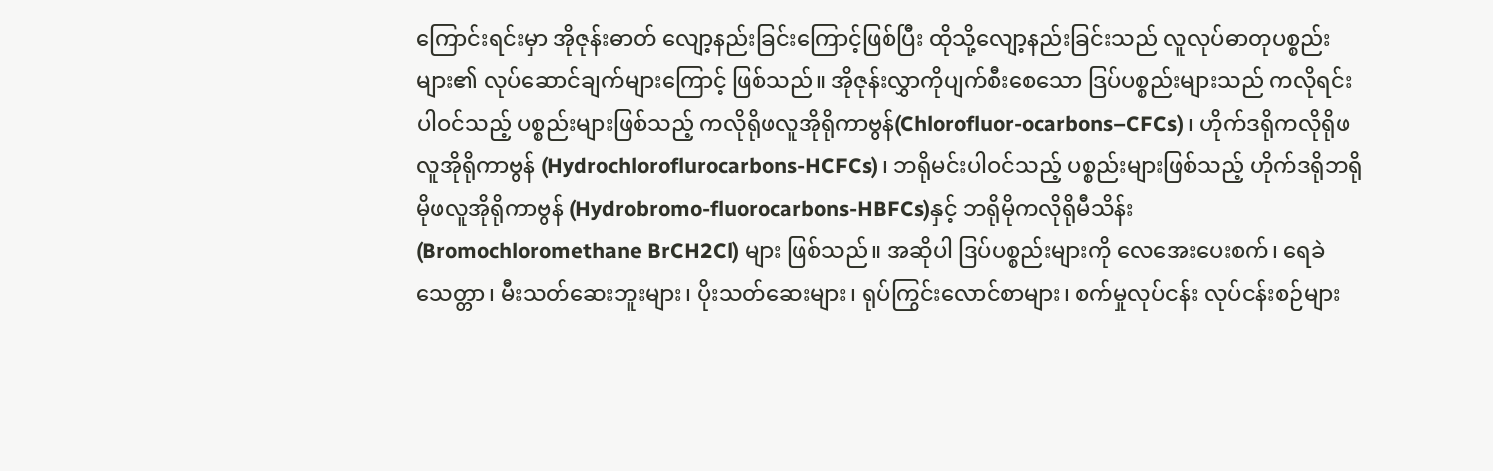ကြောင်းရင်းမှာ အိုဇုန်းဓာတ် လျော့နည်းခြင်းကြောင့်ဖြစ်ပြီး ထိုသို့လျော့နည်းခြင်းသည် လူလုပ်ဓာတုပစ္စည်းများ၏ လုပ်ဆောင်ချက်များကြောင့် ဖြစ်သည်။ အိုဇုန်းလွှာကိုပျက်စီးစေသော ဒြပ်ပစ္စည်းများသည် ကလိုရင်းပါဝင်သည့် ပစ္စည်းများဖြစ်သည့် ကလိုရိုဖလူအိုရိုကာဗွန်(Chlorofluor-ocarbons–CFCs)၊ ဟိုက်ဒရိုကလိုရိုဖလူအိုရိုကာဗွန် (Hydrochloroflurocarbons-HCFCs)၊ ဘရိုမင်းပါဝင်သည့် ပစ္စည်းများဖြစ်သည့် ဟိုက်ဒရိုဘရိုမိုဖလူအိုရိုကာဗွန် (Hydrobromo-fluorocarbons-HBFCs)နှင့် ဘရိုမိုကလိုရိုမီသိန်း (Bromochloromethane BrCH2Cl) များ ဖြစ်သည်။ အဆိုပါ ဒြပ်ပစ္စည်းများကို လေအေးပေးစက်၊ ရေခဲသေတ္တာ၊ မီးသတ်ဆေးဘူးများ၊ ပိုးသတ်ဆေးများ၊ ရုပ်ကြွင်းလောင်စာများ၊ စက်မှုလုပ်ငန်း လုပ်ငန်းစဉ်များ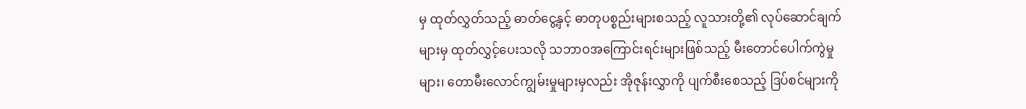မှ ထုတ်လွှတ်သည့် ဓာတ်ငွေ့နှင့် ဓာတုပစ္စည်းများစသည့် လူသားတို့၏ လုပ်ဆောင်ချက်များမှ ထုတ်လွှင့်ပေးသလို သဘာဝအကြောင်းရင်းများဖြစ်သည့် မီးတောင်ပေါက်ကွဲမှုများ၊ တောမီးလောင်ကျွမ်းမှုများမှလည်း အိုဇုန်းလွှာကို ပျက်စီးစေသည့် ဒြပ်စင်များကို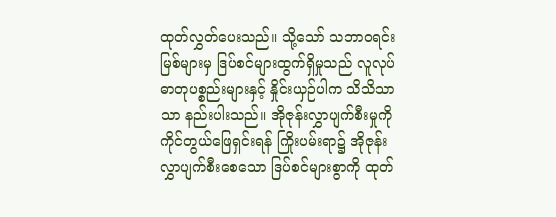ထုတ်လွှတ်ပေးသည်။ သို့သော် သဘာဝရင်းမြစ်များမှ ဒြပ်စင်များထွက်ရှိမှုသည် လူလုပ်ဓာတုပစ္စည်းများနှင့် နှိုင်းယှဉ်ပါက သိသိသာသာ နည်းပါးသည်။ အိုဇုန်းလွှာပျက်စီးမှုကို ကိုင်တွယ်ဖြေရှင်းရန် ကြိုးပမ်းရာ၌ အိုဇုန်းလွှာပျက်စီးစေသော ဒြပ်စင်များစွာကို ထုတ်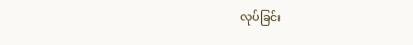လုပ်ခြင်း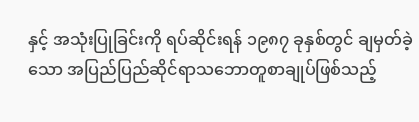နှင့် အသုံးပြုခြင်းကို ရပ်ဆိုင်းရန် ၁၉၈၇ ခုနှစ်တွင် ချမှတ်ခဲ့သော အပြည်ပြည်ဆိုင်ရာသဘောတူစာချုပ်ဖြစ်သည့်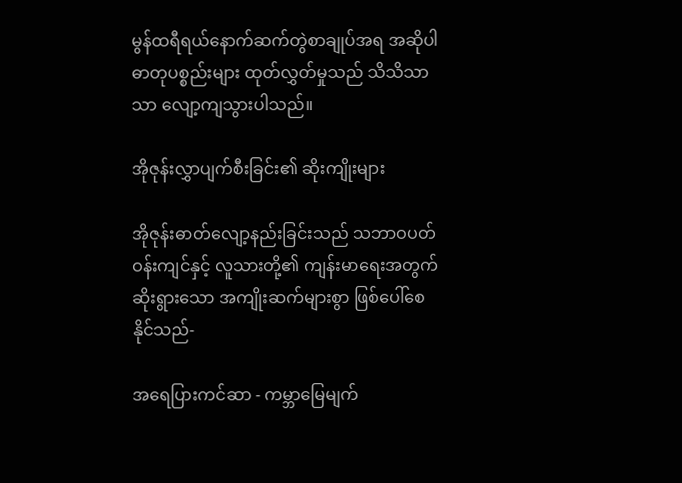မွန်ထရီရယ်နောက်ဆက်တွဲစာချုပ်အရ အဆိုပါဓာတုပစ္စည်းများ ထုတ်လွှတ်မှုသည် သိသိသာသာ လျော့ကျသွားပါသည်။

အိုဇုန်းလွှာပျက်စီးခြင်း၏ ဆိုးကျိုးများ

အိုဇုန်းဓာတ်လျော့နည်းခြင်းသည် သဘာဝပတ်ဝန်းကျင်နှင့် လူသားတို့၏ ကျန်းမာရေးအတွက် ဆိုးရွားသော အကျိုးဆက်များစွာ ဖြစ်ပေါ်စေနိုင်သည်-

အရေပြားကင်ဆာ - ကမ္ဘာမြေမျက်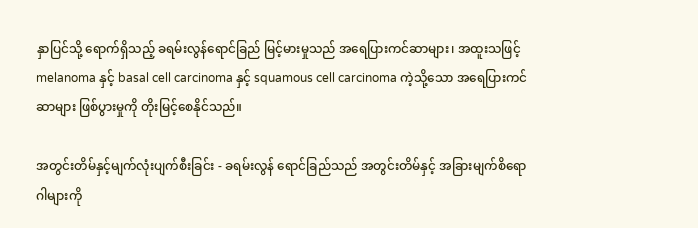နှာပြင်သို့ ရောက်ရှိသည့် ခရမ်းလွန်ရောင်ခြည် မြင့်မားမှုသည် အရေပြားကင်ဆာများ၊ အထူးသဖြင့် melanoma နှင့် basal cell carcinoma နှင့် squamous cell carcinoma ကဲ့သို့သော အရေပြားကင်ဆာများ ဖြစ်ပွားမှုကို တိုးမြင့်စေနိုင်သည်။

အတွင်းတိမ်နှင့်မျက်လုံးပျက်စီးခြင်း - ခရမ်းလွန် ရောင်ခြည်သည် အတွင်းတိမ်နှင့် အခြားမျက်စိရောဂါများကို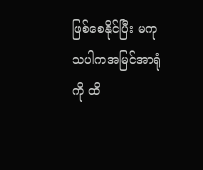ဖြစ်စေနိုင်ပြီး မကုသပါကအမြင်အာရုံကို ထိ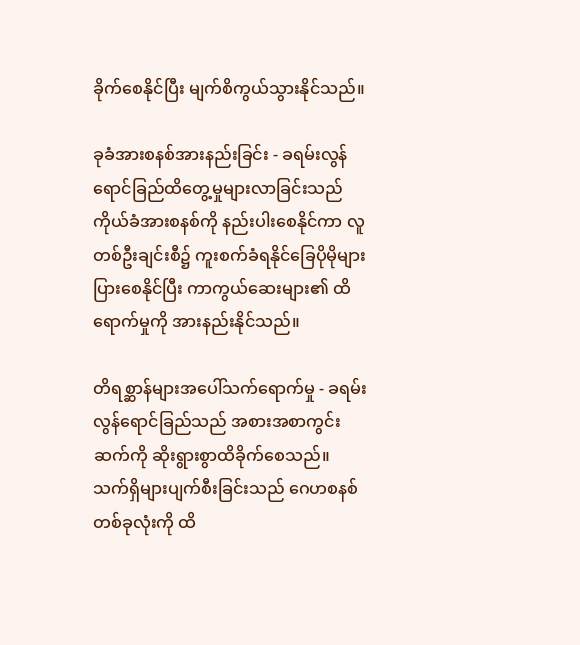ခိုက်စေနိုင်ပြီး မျက်စိကွယ်သွားနိုင်သည်။

ခုခံအားစနစ်အားနည်းခြင်း - ခရမ်းလွန် ရောင်ခြည်ထိတွေ့မှုများလာခြင်းသည် ကိုယ်ခံအားစနစ်ကို နည်းပါးစေနိုင်ကာ လူတစ်ဦးချင်းစီ၌ ကူးစက်ခံရနိုင်ခြေပိုမိုများပြားစေနိုင်ပြီး ကာကွယ်ဆေးများ၏ ထိရောက်မှုကို အားနည်းနိုင်သည်။

တိရစ္ဆာန်များအပေါ်သက်ရောက်မှု - ခရမ်းလွန်ရောင်ခြည်သည် အစားအစာကွင်းဆက်ကို ဆိုးရွားစွာထိခိုက်စေသည်။ သက်ရှိများပျက်စီးခြင်းသည် ဂေဟစနစ်တစ်ခုလုံးကို ထိ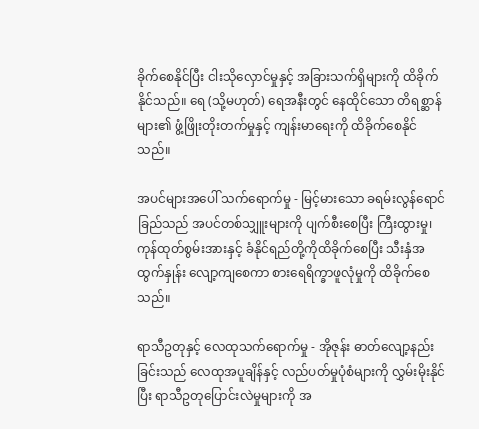ခိုက်စေနိုင်ပြီး ငါးသိုလှောင်မှုနှင့် အခြားသက်ရှိများကို ထိခိုက်နိုင်သည်။ ရေ (သို့မဟုတ်) ရေအနီးတွင် နေထိုင်သော တိရစ္ဆာန်များ၏ ဖွံ့ဖြိုးတိုးတက်မှုနှင့် ကျန်းမာရေးကို ထိခိုက်စေနိုင်သည်။

အပင်များအပေါ် သက်ရောက်မှု - မြင့်မားသော ခရမ်းလွန်ရောင်ခြည်သည် အပင်တစ်သျှူးများကို ပျက်စီးစေပြီး ကြီးထွားမှု၊ ကုန်ထုတ်စွမ်းအားနှင့် ခံနိုင်ရည်တို့ကိုထိခိုက်စေပြီး သီးနှံအထွက်နှုန်း လျော့ကျစေကာ စားရေရိက္ခာဖူလုံမှုကို ထိခိုက်စေသည်။

ရာသီဥတုနှင့် လေထုသက်ရောက်မှု - အိုဇုန်း ဓာတ်လျော့နည်းခြင်းသည် လေထုအပူချိန်နှင့် လည်ပတ်မှုပုံစံများကို လွှမ်းမိုးနိုင်ပြီး ရာသီဥတုပြောင်းလဲမှုများကို အ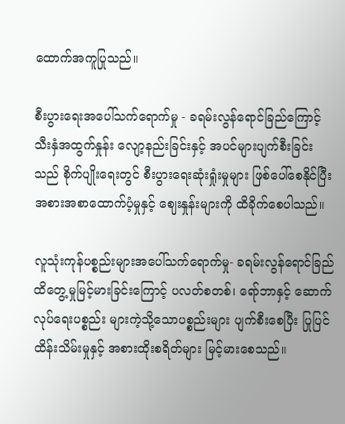ထောက်အကူပြုသည်။

စီးပွားရေးအပေါ်သက်ရောက်မှု - ခရမ်းလွန်ရောင်ခြည်ကြောင့် သီးနှံအထွက်နှုန်း လျော့နည်းခြင်းနှင့် အပင်များပျက်စီးခြင်းသည် စိုက်ပျိုးရေးတွင် စီးပွားရေးဆုံးရှုံးမှုများ ဖြစ်ပေါ်စေနိုင်ပြီး အစားအစာထောက်ပံ့မှုနှင့် ဈေးနှုန်းများကို ထိခိုက်စေပါသည်။

လူသုံးကုန်ပစ္စည်းများအပေါ်သက်ရောက်မှု- ခရမ်းလွန်ရောင်ခြည် ထိတွေ့မှုမြင့်မားခြင်းကြောင့် ပလတ်စတစ်၊ ရော်ဘာနှင့် ဆောက်လုပ်ရေးပစ္စည်း များကဲ့သို့သောပစ္စည်းများ ပျက်စီးစေပြီး ပြုပြင်ထိန်းသိမ်းမှုနှင့် အစားထိုးစရိတ်များ မြင့်မားစေသည်။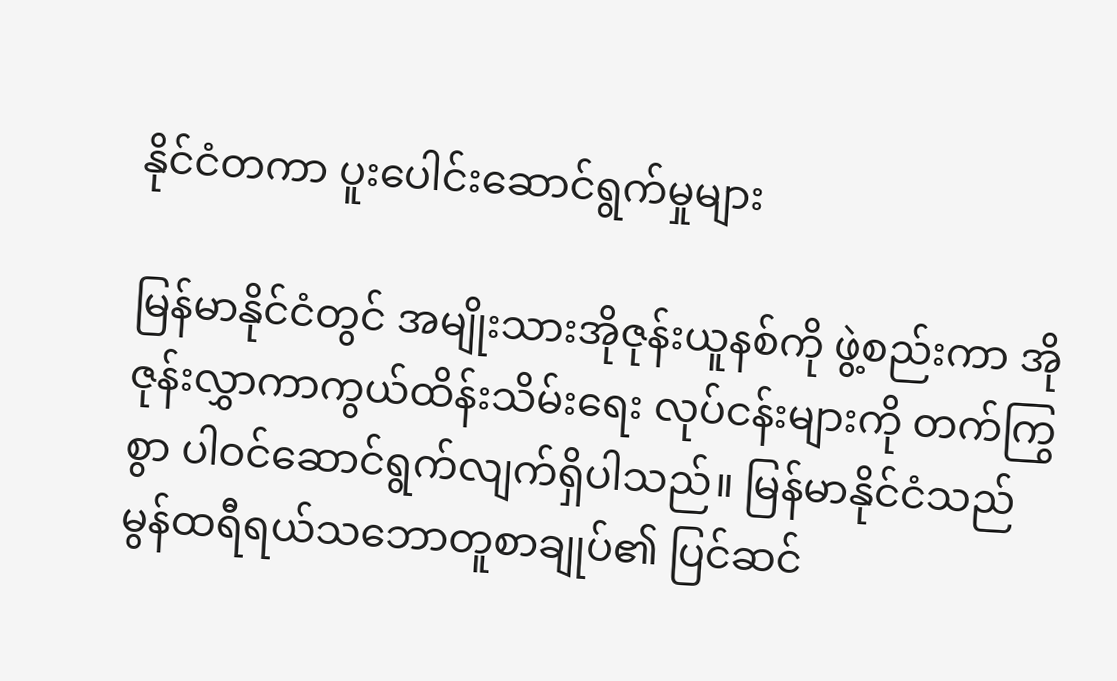နိုင်ငံတကာ ပူးပေါင်းဆောင်ရွက်မှုများ

မြန်မာနိုင်ငံတွင် အမျိုးသားအိုဇုန်းယူနစ်ကို ဖွဲ့စည်းကာ အိုဇုန်းလွှာကာကွယ်ထိန်းသိမ်းရေး လုပ်ငန်းများကို တက်ကြွစွာ ပါဝင်ဆောင်ရွက်လျက်ရှိပါသည်။ မြန်မာနိုင်ငံသည် မွန်ထရီရယ်သဘောတူစာချုပ်၏ ပြင်ဆင်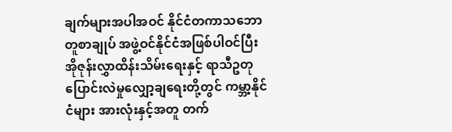ချက်များအပါအဝင် နိုင်ငံတကာသဘောတူစာချုပ် အဖွဲ့ဝင်နိုင်ငံအဖြစ်ပါဝင်ပြီး အိုဇုန်းလွှာထိန်းသိမ်းရေးနှင့် ရာသီဥတုပြောင်းလဲမှုလျှော့ချရေးတို့တွင် ကမ္ဘာ့နိုင်ငံများ အားလုံးနှင့်အတူ တက်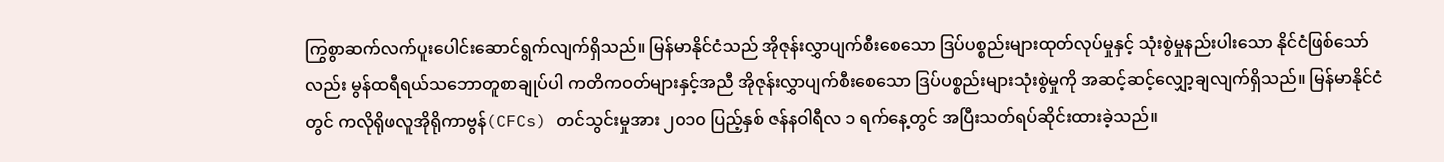ကြွစွာဆက်လက်ပူးပေါင်းဆောင်ရွက်လျက်ရှိသည်။ မြန်မာနိုင်ငံသည် အိုဇုန်းလွှာပျက်စီးစေသော ဒြပ်ပစ္စည်းများထုတ်လုပ်မှုနှင့် သုံးစွဲမှုနည်းပါးသော နိုင်ငံဖြစ်သော်လည်း မွန်ထရီရယ်သဘောတူစာချုပ်ပါ ကတိကဝတ်များနှင့်အညီ အိုဇုန်းလွှာပျက်စီးစေသော ဒြပ်ပစ္စည်းများသုံးစွဲမှုကို အဆင့်ဆင့်လျှော့ချလျက်ရှိသည်။ မြန်မာနိုင်ငံတွင် ကလိုရိုဖလူအိုရိုကာဗွန်(CFCs) တင်သွင်းမှုအား ၂၀၁၀ ပြည့်နှစ် ဇန်နဝါရီလ ၁ ရက်နေ့တွင် အပြီးသတ်ရပ်ဆိုင်းထားခဲ့သည်။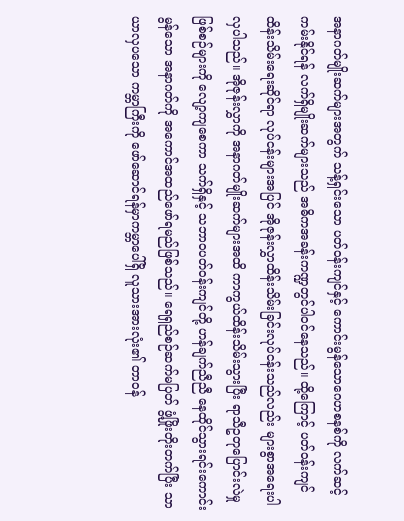အနာဂတ်မျိုးဆက်များအတွက် သန့်ရှင်းသော ပတ်ဝန်းကျင်နှင့် ကောင်းမွန်သောဂေဟစနစ်ကို လက်ဆင့်ကမ်းနိုင်ရန် လက်ရှိမျိုးဆက်များသည် အဓိကအခန်းကဏ္ဍတွင်ပါဝင်နေသည်။ ထို့ကြောင့် ပတ်ဝန်းကျင်ထိန်းသိမ်းရေးဆိုင်ရာ လုပ်ငန်းများအပြင် အိုဇုန်းလွှာထိန်းသိမ်းခြင်းလုပ်ငန်းသည်လည်း များစွာအရေးပါလှပါသည်။ အိုဇုန်းလွှာကို အနာဂတ်မျိုးဆက်များအထိ ကာကွယ်ထိန်းသိမ်းသွားပြီး ရာသီဥတုပြောင်းလဲမှုဖြစ်စဉ်များကို လျော့ကျစေကာ သက်ရှိနှင့် သဘာဝပတ်ဝန်းကျင်တို့ ဟန်ချက်ညီညီ နေထိုင်သွားရင်းကောင်းမွန်သော အနာဂတ်ကို အကောင်အထည်ဖော်ရမည်ဖြစ်သည်။ ရေရှည်စဉ်ဆက်မပြတ် ဖွံ့ဖြိုးတိုးတက်ပြီး သာယာလှပသော ကမ္ဘာကြီးကို ဖော်ဆောင်ရန်မှာကမ္ဘာပေါ်ရှိ လူသားအားလုံး၏ တာဝန်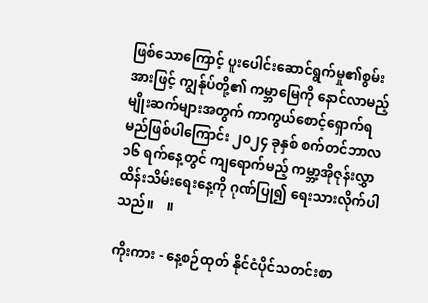ဖြစ်သောကြောင့် ပူးပေါင်းဆောင်ရွက်မှု၏စွမ်းအားဖြင့် ကျွန်ုပ်တို့၏ ကမ္ဘာမြေကို နောင်လာမည့် မျိုးဆက်များအတွက် ကာကွယ်စောင့်ရှောက်ရမည်ဖြစ်ပါကြောင်း ၂၀၂၄ ခုနှစ် စက်တင်ဘာလ ၁၆ ရက်နေ့တွင် ကျရောက်မည့် ကမ္ဘာ့အိုဇုန်းလွှာထိန်းသိမ်းရေးနေ့ကို ဂုဏ်ပြု၍ ရေးသားလိုက်ပါသည်။    ။

ကိုးကား - နေ့စဉ်ထုတ် နိုင်ငံပိုင်သတင်းစာ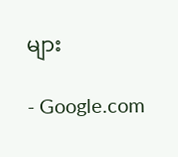များ

- Google.com